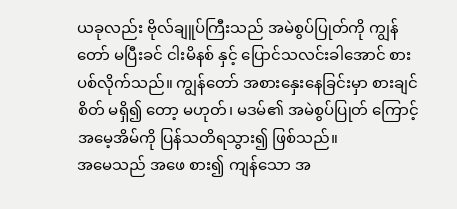ယခုလည်း ဗိုလ်ချူပ်ကြီးသည် အမဲစွပ်ပြုတ်ကို ကျွန်တော် မပြီးခင် ငါးမိနစ် နှင့် ပြောင်သလင်းခါအောင် စားပစ်လိုက်သည်။ ကျွန်တော် အစားနှေးနေခြင်းမှာ စားချင်စိတ် မရှိ၍ တော့ မဟုတ်၊ မဒမ်၏ အမဲစွပ်ပြုတ် ကြောင့် အမေ့အိမ်ကို ပြန်သတိရသွား၍ ဖြစ်သည်။
အမေသည် အဖေ စား၍ ကျန်သော အ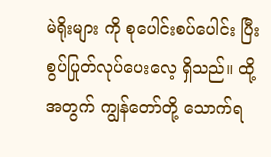မဲရိုးများ ကို စုပေါင်းစပ်ပေါင်း ပြီး စွပ်ပြုတ်လုပ်ပေးလေ့ ရှိသည်။ ထို့အတွက် ကျွန်တော်တို့ သောက်ရ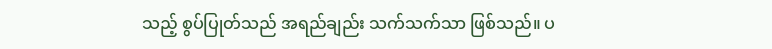သည့် စွပ်ပြုတ်သည် အရည်ချည်း သက်သက်သာ ဖြစ်သည်။ ပ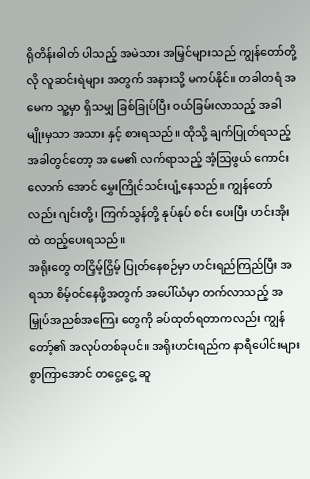ရိုတိန်းဓါတ် ပါသည့် အမဲသား အမြှင်များသည် ကျွန်တော်တို့လို လူဆင်းရဲများ အတွက် အနားသို့ မကပ်နိုင်။ တခါတရံ အမေက သူ့မှာ ရှိသမျှ ခြစ်ခြုပ်ပြီး ဝယ်ခြမ်းလာသည့် အခါမျိုးမှသာ အသား နှင့် စားရသည်။ ထိုသို့ ချက်ပြုတ်ရသည့် အခါတွင်တော့ အ မေ၏ လက်ရာသည့် အံ့သြဖွယ် ကောင်း လောက် အောင် မွှေးကြိုင်သင်းပျံ့နေသည်။ ကျွန်တော်လည်း ဂျင်းတို့၊ ကြက်သွန်တို့ နုပ်နုပ် စင်း ပေးပြီး ဟင်းအိုးထဲ ထည့်ပေးရသည်။
အရိုးတွေ တငြှိမ့်ငြှိမ့် ပြုတ်နေစဉ်မှာ ဟင်းရည်ကြည်ပြီး အရသာ စိမ့်ဝင်နေဖို့အတွက် အပေါ်ယံမှာ တက်လာသည့် အမြှုပ်အညစ်အကြေး တွေကို ခပ်ထုတ်ရတာကလည်း ကျွန်တော့်၏ အလုပ်တစ်ခုပင်။ အရိုးဟင်းရည်က နာရီပေါင်းများစွာကြာအောင် တငွေ့ငွေ့ ဆူ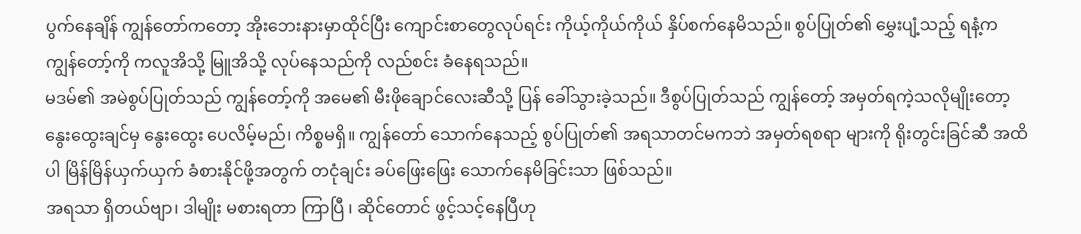ပွက်နေချိန် ကျွန်တော်ကတော့ အိုးဘေးနားမှာထိုင်ပြီး ကျောင်းစာတွေလုပ်ရင်း ကိုယ့်ကိုယ်ကိုယ် နှိပ်စက်နေမိသည်။ စွပ်ပြုတ်၏ မွှေးပျံ့သည့် ရနံ့က ကျွန်တော့်ကို ကလူအိသို့ မြူအိသို့ လုပ်နေသည်ကို လည်စင်း ခံနေရသည်။
မဒမ်၏ အမဲစွပ်ပြုတ်သည် ကျွန်တော့်ကို အမေ၏ မီးဖိုချောင်လေးဆီသို့ ပြန် ခေါ်သွားခဲ့သည်။ ဒီစွပ်ပြုတ်သည် ကျွန်တော့် အမှတ်ရကဲ့သလိုမျိုးတော့ နွေးထွေးချင်မှ နွေးထွေး ပေလိမ့်မည်၊ ကိစ္စမရှိ။ ကျွန်တော် သောက်နေသည့် စွပ်ပြုတ်၏ အရသာတင်မကဘဲ အမှတ်ရစရာ များကို ရိုးတွင်းခြင်ဆီ အထိပါ မြိန်မြိန်ယှက်ယှက် ခံစားနိုင်ဖို့အတွက် တငုံချင်း ခပ်ဖြေးဖြေး သောက်နေမိခြင်းသာ ဖြစ်သည်။
အရသာ ရှိတယ်ဗျာ၊ ဒါမျိုး မစားရတာ ကြာပြီ ၊ ဆိုင်တောင် ဖွင့်သင့်နေပြီဟု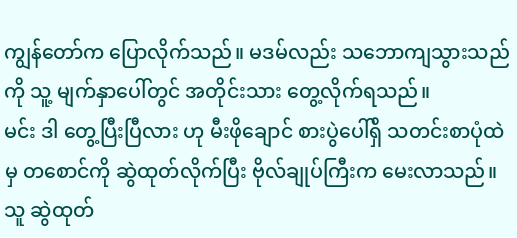ကျွန်တော်က ပြောလိုက်သည်။ မဒမ်လည်း သဘောကျသွားသည်ကို သူ့ မျက်နှာပေါ်တွင် အတိုင်းသား တွေ့လိုက်ရသည်။
မင်း ဒါ တွေ့ပြီးပြီလား ဟု မီးဖိုချောင် စားပွဲပေါ်ရှိ သတင်းစာပုံထဲမှ တစောင်ကို ဆွဲထုတ်လိုက်ပြီး ဗိုလ်ချုပ်ကြီးက မေးလာသည်။ သူ ဆွဲထုတ်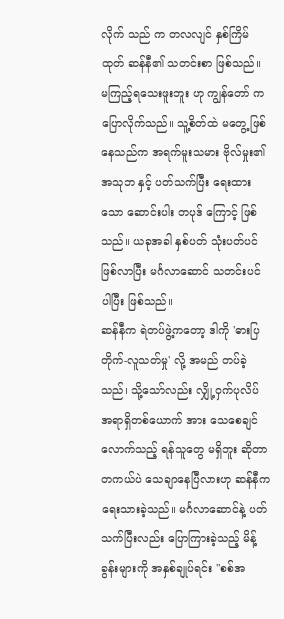လိုက် သည် က တလလျင် နှစ်ကြိမ် ထုတ် ဆန်နီ၏ သတင်းစာ ဖြစ်သည်။ မကြည့်ရသေးဖူးဘူး ဟု ကျွန်တော် က ပြောလိုက်သည်။ သူ့စိတ်ထဲ မတွေ့ ဖြစ်နေသည်က အရက်မူးသမား ဗိုလ်မှုး၏ အသုဘ နှင့် ပတ်သက်ပြီး ရေးထားသော ဆောင်းပါး တပုဒ် ကြောင့် ဖြစ်သည်။ ယခုအခါ နှစ်ပတ် သုံးပတ်ပင် ဖြစ်လာပြီး မင်္ဂလာဆောင် သတင်းပင် ပါပြီး ဖြစ်သည်။
ဆန်နီက ရဲတပ်ဖွဲ့ကတော့ ဒါကို 'ဓားပြတိုက်-လူသတ်မှု' လို့ အမည် တပ်ခဲ့သည်၊ သို့သော်လည်း လျှို့ဝှက်ပုလိပ် အရာရှိတစ်ယောက် အား သေစေချင်လောက်သည့် ရန်သူတွေ မရှိဘူး ဆိုတာ တကယ်ပဲ သေချာနေပြီလားဟု ဆန်နီက ရေးသားခဲ့သည်။ မင်္ဂလာဆောင်နဲ့ ပတ်သက်ပြီးလည်း ပြောကြားခဲ့သည့် မိန့်ခွန်းများကို အနှစ်ချုပ်ရင်း "စစ်အ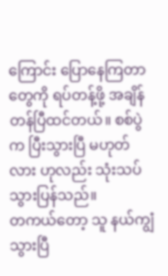ကြောင်း ပြောနေကြတာတွေကို ရပ်တန့်ဖို့ အချိန်တန်ပြီထင်တယ်။ စစ်ပွဲက ပြီးသွားပြီ မဟုတ်လား ဟုလည်း သုံးသပ်သွားပြန်သည်။
တကယ်တော့ သူ နယ်ကျွံသွားပြီ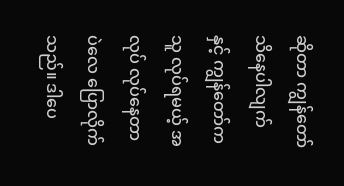ဆိုတာ ကျွန်တော် သိနေပါလျက် နှင့် ကျွန်တော်က သူ လုပ်ရမယ့် အလုပ် လုပ်နေတာပဲလေ ပြောလိုက်သည်။ ဒါပေ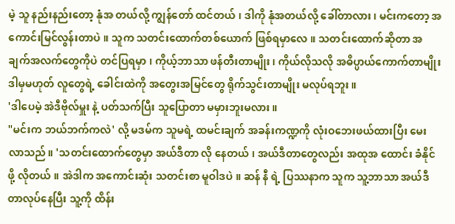မဲ့ သူ နည်းနည်းတော့ နုံအ တယ်လို့ ကျွန်တော် ထင်တယ်၊ ဒါကို နုံအတယ်လို့ ခေါ်တာလား၊ မင်းကတော့ အကောင်းမြင်လွန်းတာပဲ။ သူက သတင်းထောက်တစ်ယောက် ဖြစ်ရမှာလေ။ သတင်းထောက်ဆိုတာ အချက်အလက်တွေကိုပဲ တင်ပြရမှာ၊ ကိုယ့်ဘာသာ ဖန်တီးတာမျိုး၊ ကိုယ်လိုသလို အဓိပ္ပာယ်ကောက်တာမျိုး ဒါမှမဟုတ် လူတွေရဲ့ ခေါင်းထဲကို အတွေးအမြင်တွေ ရိုက်သွင်းတာမျိုး မလုပ်ရဘူး။
'ဒါပေမဲ့ အဲဒီဗိုလ်မှူး နဲ့ ပတ်သက်ပြီး သူပြောတာ မမှားဘူးမလား။
"မင်းက ဘယ်ဘက်ကလဲ' လို့ မဒမ်က သူမရဲ့ ထမင်းချက် အခန်းကဏ္ဍကို လုံးဝဘေးဖယ်ထားပြီး မေးလာသည်။ 'သတင်းထောက်တွေမှာ အယ်ဒီတာ လို နေတယ်၊ အယ်ဒီတာတွေလည်း အထုအ ထောင်း ခံနိုင်ဖို့ လိုတယ်။ အဲဒါက အကောင်းဆုံး သတင်းစာ မူဝါဒပဲ။ ဆန် နီ ရဲ့ ပြဿနာက သူက သူ့ဘာသာ အယ်ဒီတာလုပ်နေပြီး သူ့ကို ထိန်း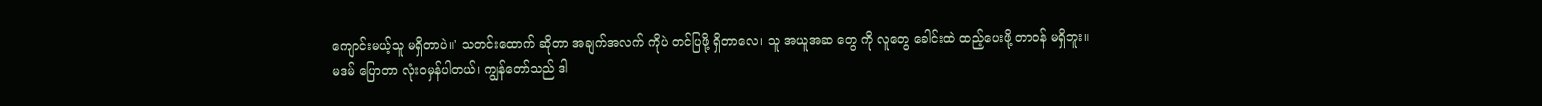ကျောင်းမယ့်သူ မရှိတာပဲ။' သတင်းထောက် ဆိုတာ အချက်အလက် ကိုပဲ တင်ပြဖို့ ရှိတာလေ၊ သူ အယူအဆ တွေ ကို လူတွေ ခေါင်းထဲ ထည့်ပေးဖို့ တာဝန် မရှိဘူး။
မဒမ် ပြောတာ လုံးဝမှန်ပါတယ်၊ ကျွန်တော်သည် ဒါ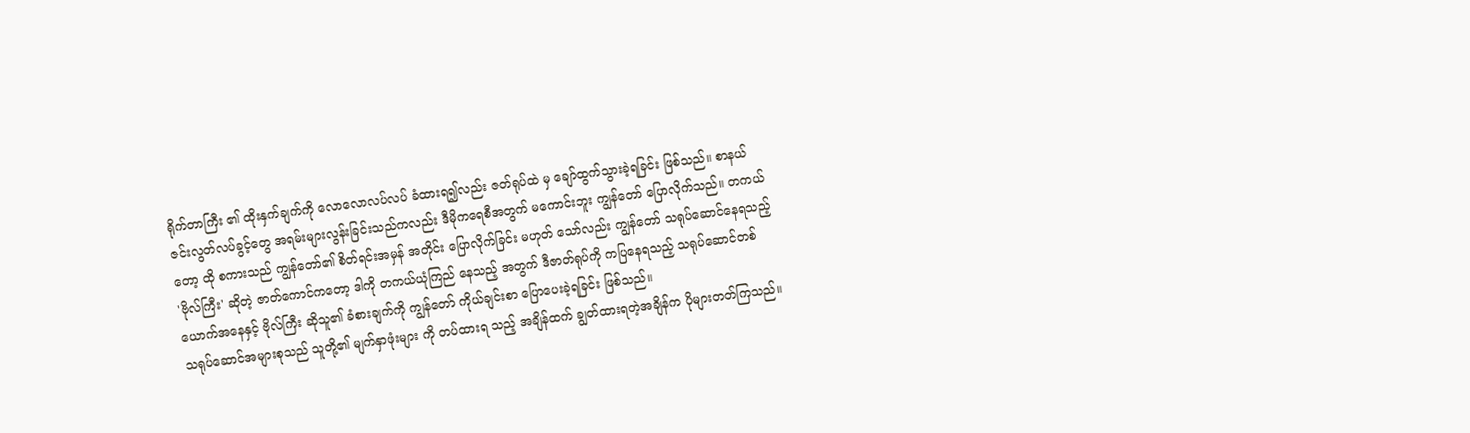ရိုက်တာကြီး ၏ ထိုးနှက်ချက်ကို လောလောလပ်လပ် ခံထားရ၍လည်း ဇတ်ရုပ်ထဲ မှ ချော်ထွက်သွားခဲ့ရခြင်း ဖြစ်သည်။ စာနယ်ဇင်းလွတ်လပ်ခွင့်တွေ အရမ်းများလွန်းခြင်းသည်ကလည်း ဒီမိုကရေစီအတွက် မကောင်းဘူး ကျွန်တော် ပြောလိုက်သည်။ တကယ်တော့ ထို စကားသည် ကျွန်တော်၏ စိတ်ရင်းအမှန် အတိုင်း ပြောလိုက်ခြင်း မဟုတ် သော်လည်း ကျွန်တော် သရုပ်ဆောင်နေရသည့် 'ဗိုလ်ကြီး' ဆိုတဲ့ ဇာတ်ကောင်ကတော့ ဒါကို တကယ်ယုံကြည် နေသည့် အတွက် ဒီဇာတ်ရုပ်ကို ကပြနေရသည့် သရုပ်ဆောင်တစ်ယောက်အနေနှင့် ဗိုလ်ကြီး ဆိုသူ၏ ခံစားချက်ကို ကျွန်တော် ကိုယ်ချင်းစာ ပြောပေးခဲ့ရခြင်း ဖြစ်သည်။
သရုပ်ဆောင်အများစုသည် သူတို့၏ မျက်နှာဖုံးများ ကို တပ်ထားရ သည့် အချိန်ထက် ချွတ်ထားရတဲ့အချိန်က ပိုများတတ်ကြသည်။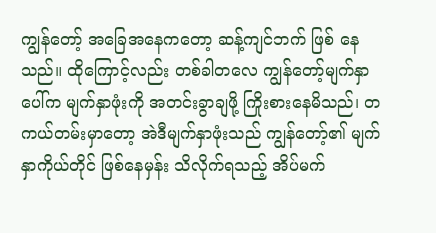ကျွန်တော့် အခြေအနေကတော့ ဆန့်ကျင်ဘက် ဖြစ် နေသည်။ ထိုကြောင့်လည်း တစ်ခါတလေ ကျွန်တော့်မျက်နှာပေါ်က မျက်နှာဖုံးကို အတင်းခွာချဖို့ ကြိုးစားနေမိသည်၊ တကယ်တမ်းမှာတော့ အဲဒီမျက်နှာဖုံးသည် ကျွန်တော့်၏ မျက်နှာကိုယ်တိုင် ဖြစ်နေမှန်း သိလိုက်ရသည့် အိပ်မက်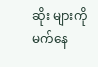ဆိုး များကို မက်နေ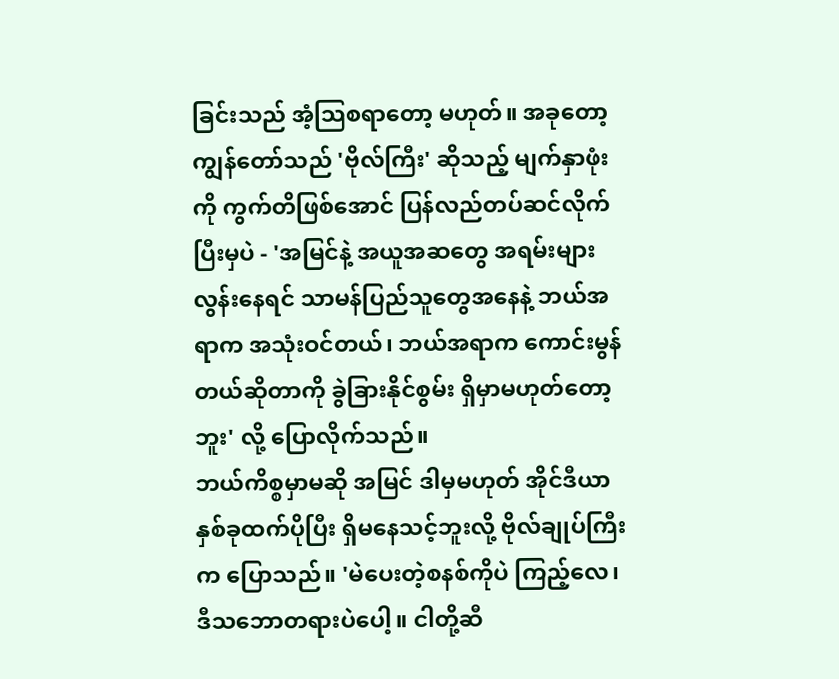ခြင်းသည် အံ့သြစရာတော့ မဟုတ်။ အခုတော့ ကျွန်တော်သည် 'ဗိုလ်ကြီး' ဆိုသည့် မျက်နှာဖုံးကို ကွက်တိဖြစ်အောင် ပြန်လည်တပ်ဆင်လိုက်ပြီးမှပဲ - 'အမြင်နဲ့ အယူအဆတွေ အရမ်းများလွန်းနေရင် သာမန်ပြည်သူတွေအနေနဲ့ ဘယ်အရာက အသုံးဝင်တယ်၊ ဘယ်အရာက ကောင်းမွန်တယ်ဆိုတာကို ခွဲခြားနိုင်စွမ်း ရှိမှာမဟုတ်တော့ဘူး' လို့ ပြောလိုက်သည်။
ဘယ်ကိစ္စမှာမဆို အမြင် ဒါမှမဟုတ် အိုင်ဒီယာ နှစ်ခုထက်ပိုပြီး ရှိမနေသင့်ဘူးလို့ ဗိုလ်ချုပ်ကြီး က ပြောသည်။ 'မဲပေးတဲ့စနစ်ကိုပဲ ကြည့်လေ၊ ဒီသဘောတရားပဲပေါ့။ ငါတို့ဆီ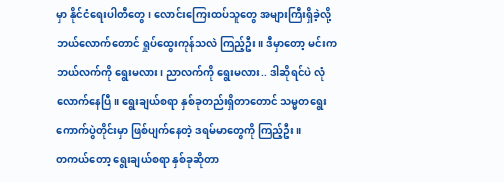မှာ နိုင်ငံရေးပါတီတွေ၊ လောင်းကြေးထပ်သူတွေ အများကြီးရှိခဲ့လို့ ဘယ်လောက်တောင် ရှုပ်ထွေးကုန်သလဲ ကြည့်ဦး။ ဒီမှာတော့ မင်းက ဘယ်လက်ကို ရွေးမလား၊ ညာလက်ကို ရွေးမလား.. ဒါဆိုရင်ပဲ လုံလောက်နေပြီ။ ရွေးချယ်စရာ နှစ်ခုတည်းရှိတာတောင် သမ္မတရွေးကောက်ပွဲတိုင်းမှာ ဖြစ်ပျက်နေတဲ့ ဒရမ်မာတွေကို ကြည့်ဦး။
တကယ်တော့ ရွေးချယ်စရာ နှစ်ခုဆိုတာ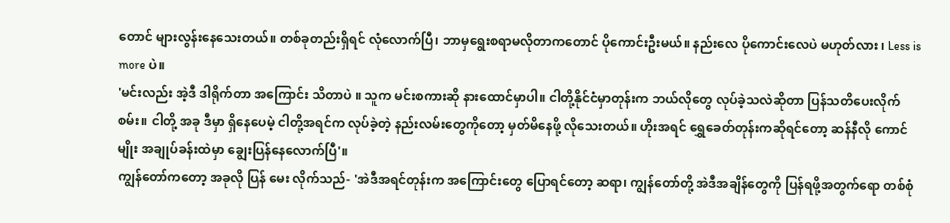တောင် များလွန်းနေသေးတယ်။ တစ်ခုတည်းရှိရင် လုံလောက်ပြီ၊ ဘာမှရွေးစရာမလိုတာကတောင် ပိုကောင်းဦးမယ်။ နည်းလေ ပိုကောင်းလေပဲ မဟုတ်လား ၊ Less is more ပဲ။
'မင်းလည်း အဲ့ဒီ ဒါရိုက်တာ အကြောင်း သိတာပဲ ။ သူက မင်းစကားဆို နားထောင်မှာပါ။ ငါတို့နိုင်ငံမှာတုန်းက ဘယ်လိုတွေ လုပ်ခဲ့သလဲဆိုတာ ပြန်သတိပေးလိုက်စမ်း။ ငါတို့ အခု ဒီမှာ ရှိနေပေမဲ့ ငါတို့အရင်က လုပ်ခဲ့တဲ့ နည်းလမ်းတွေကိုတော့ မှတ်မိနေဖို့ လိုသေးတယ်။ ဟိုးအရင် ရွှေခေတ်တုန်းကဆိုရင်တော့ ဆန်နီလို ကောင်မျိုး အချုပ်ခန်းထဲမှာ ချွေးပြန်နေလောက်ပြီ'။
ကျွန်တော်ကတော့ အခုလို ပြန် မေး လိုက်သည်- 'အဲဒီအရင်တုန်းက အကြောင်းတွေ ပြောရင်တော့ ဆရာ၊ ကျွန်တော်တို့ အဲဒီအချိန်တွေကို ပြန်ရဖို့အတွက်ရော တစ်စုံ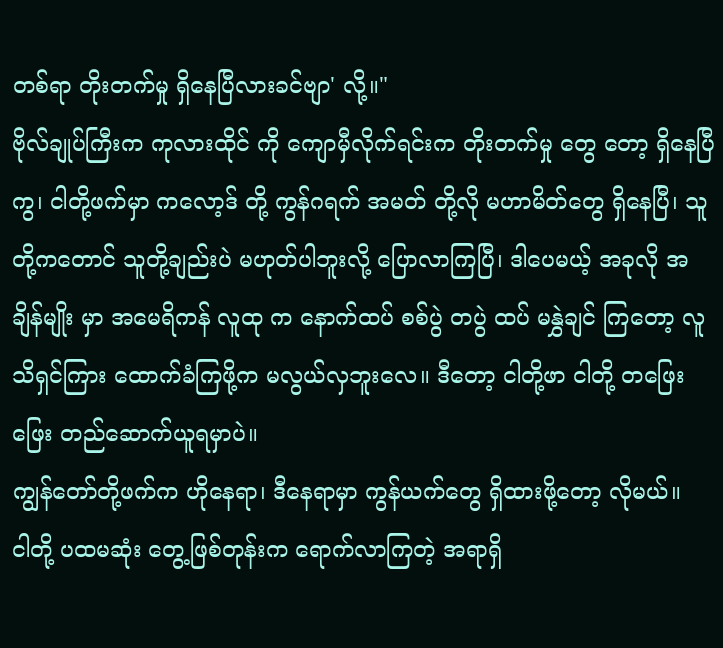တစ်ရာ တိုးတက်မှု ရှိနေပြီလားခင်ဗျာ' လို့။"
ဗိုလ်ချုပ်ကြီးက ကုလားထိုင် ကို ကျောမှီလိုက်ရင်းက တိုးတက်မှု တွေ တော့ ရှိနေပြီကွ၊ ငါတို့ဖက်မှာ ကလော့ဒ် တို့ ကွန်ဂရက် အမတ် တို့လို မဟာမိတ်တွေ ရှိနေပြီ၊ သူတို့ကတောင် သူတို့ချည်းပဲ မဟုတ်ပါဘူးလို့ ပြောလာကြပြီ၊ ဒါပေမယ့် အခုလို အချိန်မျိုး မှာ အမေရိကန် လူထု က နောက်ထပ် စစ်ပွဲ တပွဲ ထပ် မနွှဲချင် ကြတော့ လူသိရှင်ကြား ထောက်ခံကြဖို့က မလွယ်လှဘူးလေ။ ဒီတော့ ငါတို့ဖာ ငါတို့ တဖြေးဖြေး တည်ဆောက်ယူရမှာပဲ။
ကျွန်တော်တို့ဖက်က ဟိုနေရာ၊ ဒီနေရာမှာ ကွန်ယက်တွေ ရှိထားဖို့တော့ လိုမယ်။
ငါတို့ ပထမဆုံး တွေ့ဖြစ်တုန်းက ရောက်လာကြတဲ့ အရာရှိ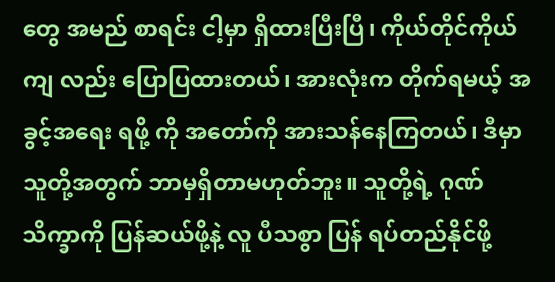တွေ အမည် စာရင်း ငါ့မှာ ရှိထားပြီးပြီ၊ ကိုယ်တိုင်ကိုယ်ကျ လည်း ပြောပြထားတယ်၊ အားလုံးက တိုက်ရမယ့် အခွင့်အရေး ရဖို့ ကို အတော်ကို အားသန်နေကြတယ်၊ ဒီမှာ သူတို့အတွက် ဘာမှရှိတာမဟုတ်ဘူး။ သူတို့ရဲ့ ဂုဏ်သိက္ခာကို ပြန်ဆယ်ဖို့နဲ့ လူ ပီသစွာ ပြန် ရပ်တည်နိုင်ဖို့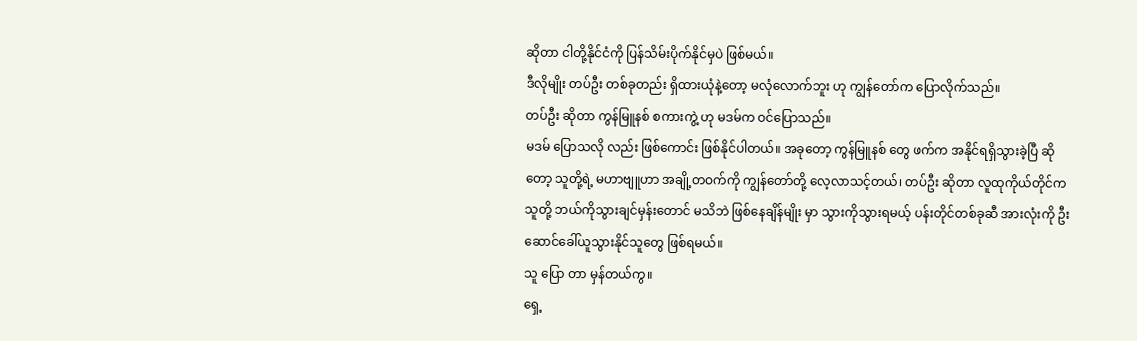ဆိုတာ ငါတို့နိုင်ငံကို ပြန်သိမ်းပိုက်နိုင်မှပဲ ဖြစ်မယ်။
ဒီလိုမျိုး တပ်ဦး တစ်ခုတည်း ရှိထားယုံနဲ့တော့ မလုံလောက်ဘူး ဟု ကျွန်တော်က ပြောလိုက်သည်။
တပ်ဦး ဆိုတာ ကွန်မြူနစ် စကားကွဲ့ ဟု မဒမ်က ဝင်ပြောသည်။
မဒမ် ပြောသလို လည်း ဖြစ်ကောင်း ဖြစ်နိုင်ပါတယ်။ အခုတော့ ကွန်မြူနစ် တွေ ဖက်က အနိုင်ရရှိသွားခဲ့ပြီ ဆိုတော့ သူတို့ရဲ့ မဟာဗျူဟာ အချို့တဝက်ကို ကျွန်တော်တို့ လေ့လာသင့်တယ်၊ တပ်ဦး ဆိုတာ လူထုကိုယ်တိုင်က သူတို့ ဘယ်ကိုသွားချင်မှန်းတောင် မသိဘဲ ဖြစ်နေချိန်မျိုး မှာ သွားကိုသွားရမယ့် ပန်းတိုင်တစ်ခုဆီ အားလုံးကို ဦးဆောင်ခေါ်ယူသွားနိုင်သူတွေ ဖြစ်ရမယ်။
သူ ပြော တာ မှန်တယ်ကွ။
ရှေ့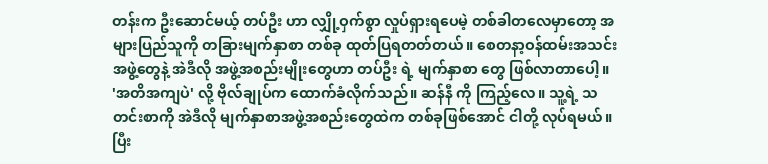တန်းက ဦးဆောင်မယ့် တပ်ဦး ဟာ လျှို့ဝှက်စွာ လှုပ်ရှားရပေမဲ့ တစ်ခါတလေမှာတော့ အများပြည်သူကို တခြားမျက်နှာစာ တစ်ခု ထုတ်ပြရတတ်တယ်။ စေတနာ့ဝန်ထမ်းအသင်းအဖွဲ့တွေနဲ့ အဲဒီလို အဖွဲ့အစည်းမျိုးတွေဟာ တပ်ဦး ရဲ့ မျက်နှာစာ တွေ ဖြစ်လာတာပေါ့။
'အတိအကျပဲ' လို့ ဗိုလ်ချုပ်က ထောက်ခံလိုက်သည်။ ဆန်နီ ကို ကြည့်လေ။ သူ့ရဲ့ သတင်းစာကို အဲဒီလို မျက်နှာစာအဖွဲ့အစည်းတွေထဲက တစ်ခုဖြစ်အောင် ငါတို့ လုပ်ရမယ်။ ပြီး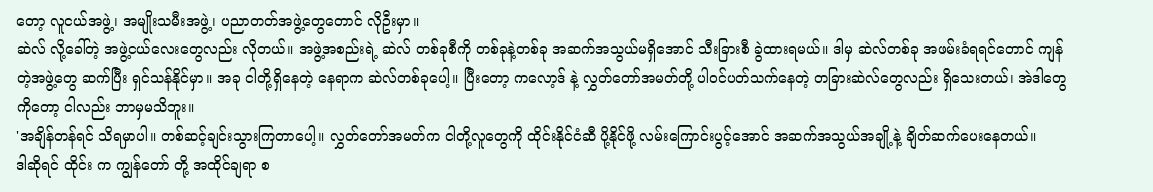တော့ လူငယ်အဖွဲ့၊ အမျိုးသမီးအဖွဲ့၊ ပညာတတ်အဖွဲ့တွေတောင် လိုဦးမှာ။
ဆဲလ် လို့ခေါ်တဲ့ အဖွဲ့ငယ်လေးတွေလည်း လိုတယ်။ အဖွဲ့အစည်းရဲ့ ဆဲလ် တစ်ခုစီကို တစ်ခုနဲ့တစ်ခု အဆက်အသွယ်မရှိအောင် သီးခြားစီ ခွဲထားရမယ်။ ဒါမှ ဆဲလ်တစ်ခု အဖမ်းခံရရင်တောင် ကျန်တဲ့အဖွဲ့တွေ ဆက်ပြီး ရှင်သန်နိုင်မှာ။ အခု ငါတို့ရှိနေတဲ့ နေရာက ဆဲလ်တစ်ခုပေါ့။ ပြီးတော့ ကလော့ဒ် နဲ့ လွှတ်တော်အမတ်တို့ ပါဝင်ပတ်သက်နေတဲ့ တခြားဆဲလ်တွေလည်း ရှိသေးတယ်၊ အဲဒါတွေကိုတော့ ငါလည်း ဘာမှမသိဘူး။
'အချိန်တန်ရင် သိရမှာပါ။ တစ်ဆင့်ချင်းသွားကြတာပေါ့။ လွှတ်တော်အမတ်က ငါတို့လူတွေကို ထိုင်းနိုင်ငံဆီ ပို့နိုင်ဖို့ လမ်းကြောင်းပွင့်အောင် အဆက်အသွယ်အချို့နဲ့ ချိတ်ဆက်ပေးနေတယ်။
ဒါဆိုရင် ထိုင်း က ကျွန်တော် တို့ အထိုင်ချရာ စ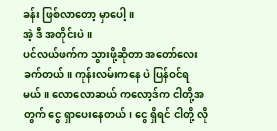ခန်း ဖြစ်လာတော့ မှာပေါ့။
အဲ့ ဒီ အတိုင်းပဲ။
ပင်လယ်ဖက်က သွားဖို့ဆိုတာ အတော်လေး ခက်တယ်။ ကုန်းလမ်းကနေ ပဲ ပြန်ဝင်ရမယ်။ လောလောဆယ် ကလော့ဒ်က ငါတို့အတွက် ငွေ ရှာပေးနေတယ်၊ ငွေ ရှိရင် ငါတို့ လို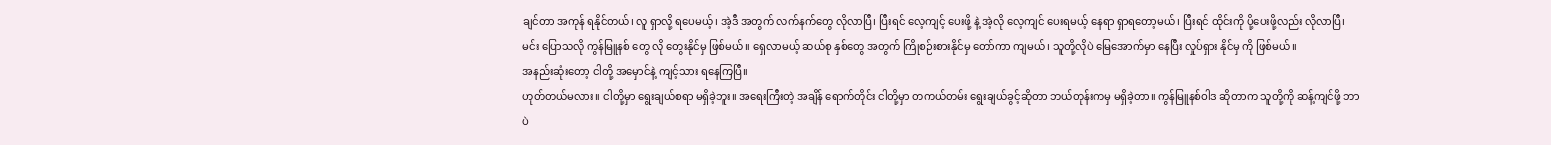ချင်တာ အကုန် ရနိုင်တယ်၊ လူ ရှာလို့ ရပေမယ့်၊ အဲ့ဒီ အတွက် လက်နက်တွေ လိုလာပြီ၊ ပြီးရင် လေ့ကျင့် ပေးဖို့ နဲ့ အဲ့လို လေ့ကျင် ပေးရမယ့် နေရာ ရှာရတော့မယ်၊ ပြီးရင် ထိုင်းကို ပို့ပေးဖို့လည်း လိုလာပြီ၊ မင်း ပြောသလို ကွန်မြူနစ် တွေ လို တွေးနိုင်မှ ဖြစ်မယ်။ ရှေလာမယ့် ဆယ်စု နှစ်တွေ အတွက် ကြိုစဉ်းစားနိုင်မှ တော်ကာ ကျမယ်၊ သူတို့လိုပဲ မြေအောက်မှာ နေပြီး လှုပ်ရှား နိုင်မှ ကို ဖြစ်မယ်။
အနည်းဆုံးတော့ ငါတို့ အမှောင်နဲ့ ကျင့်သား ရနေကြပြီ။
ဟုတ်တယ်မလား။ ငါတို့မှာ ရွေးချယ်စရာ မရှိခဲ့ဘူး။ အရေးကြီးတဲ့ အချိန် ရောက်တိုင်း ငါတို့မှာ တကယ်တမ်း ရွေးချယ်ခွင့်ဆိုတာ ဘယ်တုန်းကမှ မရှိခဲ့တာ။ ကွန်မြူနစ်ဝါဒ ဆိုတာက သူတို့ကို ဆန့်ကျင်ဖို့ ဘာပဲ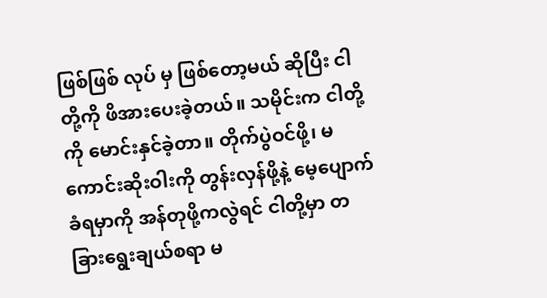ဖြစ်ဖြစ် လုပ် မှ ဖြစ်တော့မယ် ဆိုပြီး ငါတို့ကို ဖိအားပေးခဲ့တယ်။ သမိုင်းက ငါတို့ကို မောင်းနှင်ခဲ့တာ။ တိုက်ပွဲဝင်ဖို့၊ မကောင်းဆိုးဝါးကို တွန်းလှန်ဖို့နဲ့ မေ့ပျောက်ခံရမှာကို အန်တုဖို့ကလွဲရင် ငါတို့မှာ တခြားရွေးချယ်စရာ မ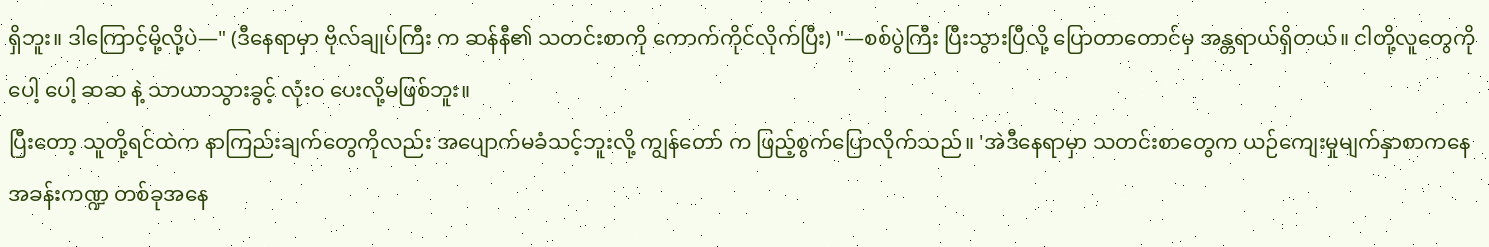ရှိဘူး။ ဒါကြောင့်မို့လို့ပဲ—" (ဒီနေရာမှာ ဗိုလ်ချုပ်ကြီး က ဆန်နီ၏ သတင်းစာကို ကောက်ကိုင်လိုက်ပြီး) "—စစ်ပွဲကြီး ပြီးသွားပြီလို့ ပြောတာတောင်မှ အန္တရာယ်ရှိတယ်။ ငါတို့လူတွေကို ပေါ့ ပေါ့ ဆဆ နဲ့ သာယာသွားခွင့် လုံးဝ ပေးလို့မဖြစ်ဘူး။
ပြီးတော့ သူတို့ရင်ထဲက နာကြည်းချက်တွေကိုလည်း အပျောက်မခံသင့်ဘူးလို့ ကျွန်တော် က ဖြည့်စွက်ပြောလိုက်သည်။ 'အဲဒီနေရာမှာ သတင်းစာတွေက ယဉ်ကျေးမှုမျက်နှာစာကနေ အခန်းကဏ္ဍ တစ်ခုအနေ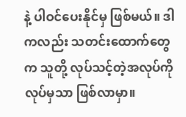နဲ့ ပါဝင်ပေးနိုင်မှ ဖြစ်မယ်။ ဒါကလည်း သတင်းထောက်တွေက သူတို့ လုပ်သင့်တဲ့အလုပ်ကို လုပ်မှသာ ဖြစ်လာမှာ။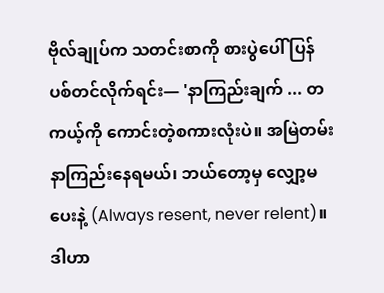ဗိုလ်ချုပ်က သတင်းစာကို စားပွဲပေါ် ပြန်ပစ်တင်လိုက်ရင်း— 'နာကြည်းချက် ... တကယ့်ကို ကောင်းတဲ့စကားလုံးပဲ။ အမြဲတမ်း နာကြည်းနေရမယ်၊ ဘယ်တော့မှ လျှော့မပေးနဲ့ (Always resent, never relent)။ ဒါဟာ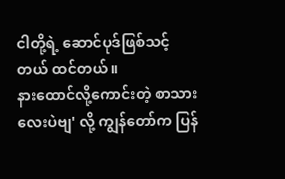ငါတို့ရဲ့ ဆောင်ပုဒ်ဖြစ်သင့်တယ် ထင်တယ်။
နားထောင်လို့ကောင်းတဲ့ စာသားလေးပဲဗျ' လို့ ကျွန်တော်က ပြန်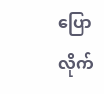ပြောလိုက်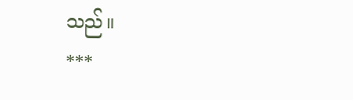သည်။
***